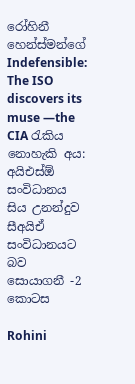රෝහිනී හෙන්ස්මන්ගේ Indefensible: The ISO discovers its muse —the CIA රැකිය නොහැකි අය: අයිඑස්ඕ සංවිධානය සිය උනන්දුව සීඅයිඒ සංවිධානයට බව සොයාගනී -2 කොටස

Rohini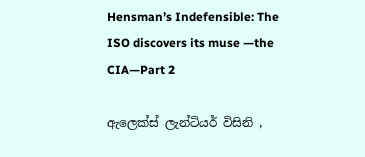Hensman’s Indefensible: The ISO discovers its muse —the CIA—Part 2

ඇලෙක්ස් ලැන්ටියර් විසිනි ,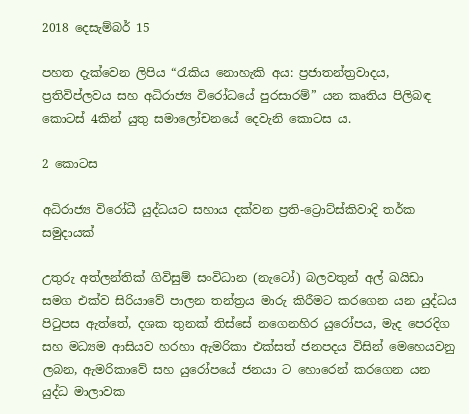2018 දෙසැම්බර් 15

පහත දැක්වෙන ලිපිය “රැකිය නොහැකි අය: ප්‍රජාතන්ත්‍රවාදය, ප්‍රතිවිප්ලවය සහ අධිරාජ්‍ය විරෝධයේ පුරසාරම්” යන කෘතිය පිලිබඳ කොටස් 4කින් යුතු සමාලෝචනයේ දෙවැනි කොටස ය.

2 කොටස

අධිරාජ්‍ය විරෝධී යුද්ධයට සහාය දක්වන ප්‍රති-ට්‍රොට්ස්කිවාදි තර්ක සමුදායක්

උතුරු අත්ලන්තික් ගිවිසුම් සංවිධාන (නැටෝ) බලවතුන් අල් ඛයිඩා සමග එක්ව සිරියාවේ පාලන තන්ත්‍රය මාරු කිරීමට කරගෙන යන යුද්ධය පිටුපස ඇත්තේ, දශක තුනක් තිස්සේ නගෙනහිර යුරෝපය, මැද පෙරදිග සහ මධ්‍යම ආසියව හරහා ඇමරිකා එක්සත් ජනපදය විසින් මෙහෙයවනු ලබන, ඇමරිකාවේ සහ යුරෝපයේ ජනයා ට හොරෙන් කරගෙන යන යුද්ධ මාලාවක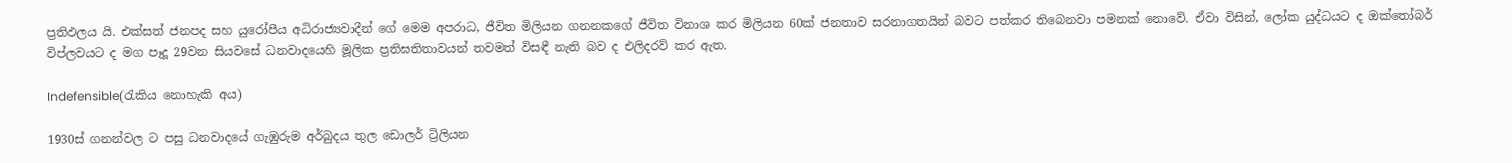ප්‍රතිඵලය යි. එක්සත් ජනපද සහ යුරෝපීය අධිරාජ්‍යවාදීන් ගේ මෙම අපරාධ, ජීවිත මිලියන ගනනකගේ ජීවිත විනාශ කර මිලියන 60ක් ජනතාව සරනාගතයින් බවට පත්කර තිබෙනවා පමනක් නොවේ. ඒවා විසින්, ලෝක යුද්ධයට ද ඔක්තෝබර් විප්ලවයට ද මග පෑදූ 29වන සියවසේ ධනවාදයෙහි මූලික ප්‍රතිඝතිතාවයන් තවමත් විසඳී නැති බව ද එලිදරව් කර ඇත.

Indefensible(රැකිය නොහැකි අය)

1930ස් ගනන්වල ට පසු ධනවාදයේ ගැඹුරුම අර්බුදය තුල ඩොලර් ට්‍රිලියන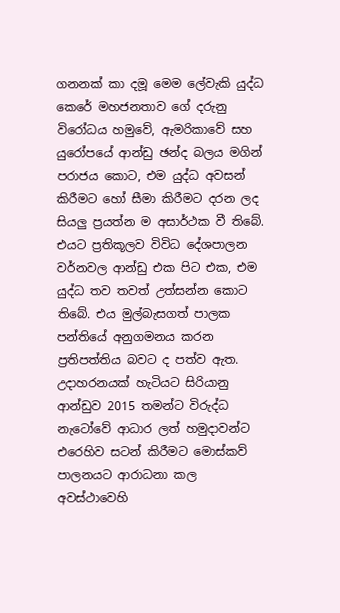ගනනක් කා දමූ මෙම ලේවැකි යුද්ධ කෙරේ මහජනතාව ගේ දරුනු විරෝධය හමුවේ, ඇමරිකාවේ සහ යුරෝපයේ ආන්ඩු ඡන්ද බලය මගින් පරාජය කොට, එම යුද්ධ අවසන් කිරීමට හෝ සීමා කිරීමට දරන ලද සියලු ප්‍රයත්න ම අසාර්ථක වී තිබේ. එයට ප්‍රතිකූලව විවිධ දේශපාලන වර්නවල ආන්ඩු එක පිට එක, එම යුද්ධ තව තවත් උත්සන්න කොට තිබේ. එය මුල්බැසගත් පාලක පන්තියේ අනුගමනය කරන ප්‍රතිපත්තිය බවට ද පත්ව ඇත. උදාහරනයක් හැටියට සිරියානු ආන්ඩුව 2015 තමන්ට විරුද්ධ නැටෝවේ ආධාර ලත් හමුදාවන්ට එරෙහිව සටන් කිරීමට මොස්කව් පාලනයට ආරාධනා කල අවස්ථාවෙහි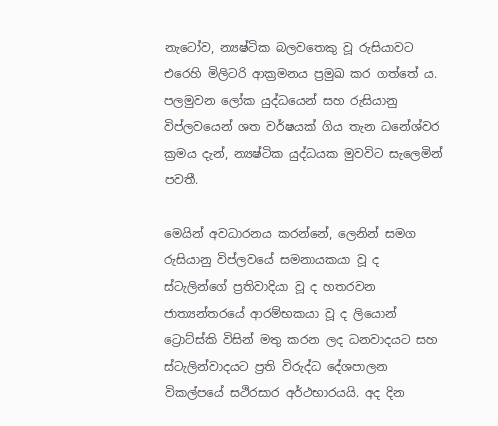නැටෝව, න්‍යෂ්ටික බලවතෙකු වූ රුසියාවට එරෙහි මිලිටරි ආක්‍රමනය ප්‍රමුඛ කර ගත්තේ ය. පලමුවන ලෝක යුද්ධයෙන් සහ රුසියානු විප්ලවයෙන් ශත වර්ෂයක් ගිය තැන ධනේශ්වර ක්‍රමය දැන්, න්‍යෂ්ටික යුද්ධයක මුවවිට සැලෙමින් පවතී.

මෙයින් අවධාරනය කරන්නේ, ලෙනින් සමග රුසියානු විප්ලවයේ සමනායකයා වූ ද ස්ටැලින්ගේ ප්‍රතිවාදියා වූ ද හතරවන ජාත්‍යන්තරයේ ආරම්භකයා වූ ද ලියොන් ට්‍රොට්ස්කි විසින් මතු කරන ලද ධනවාදයට සහ ස්ටැලින්වාදයට ප්‍රති විරුද්ධ දේශපාලන විකල්පයේ සථිරසාර අර්ථභාරයයි. අද දින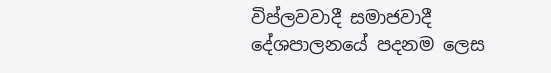විප්ලවවාදී සමාජවාදී දේශපාලනයේ පදනම ලෙස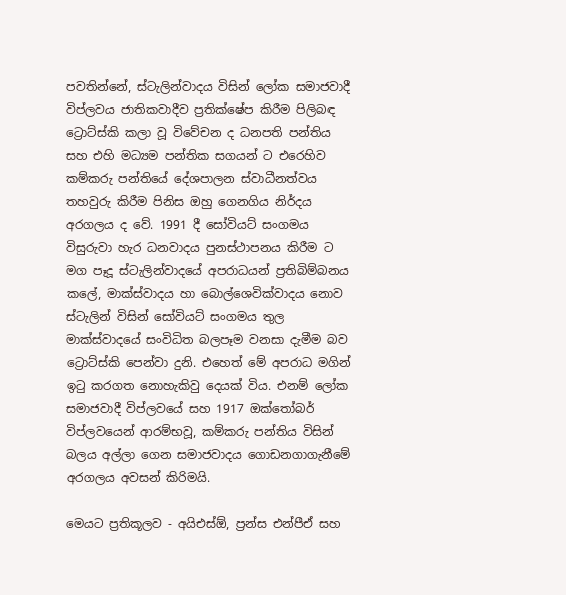පවතින්නේ, ස්ටැලින්වාදය විසින් ලෝක සමාජවාදී විප්ලවය ජාතිකවාදීව ප්‍රතික්ෂේප කිරීම පිලිබඳ ට්‍රොට්ස්කි කලා වූ විවේචන ද ධනපති පන්තිය සහ එහි මධ්‍යම පන්තික සගයන් ට එරෙහිව කම්කරු පන්තියේ දේශපාලන ස්වාධීනත්වය තහවුරු කිරීම පිනිස ඔහු ගෙනගිය නිර්දය අරගලය ද වේ. 1991 දී සෝවියට් සංගමය විසුරුවා හැර ධනවාදය පුනස්ථාපනය කිරීම ට මග පෑදූ ස්ටැලින්වාදයේ අපරාධයන් ප්‍රතිබිම්බනය කලේ, මාක්ස්වාදය හා බොල්ශෙවික්වාදය නොව ස්ටැලින් විසින් සෝවියට් සංගමය තුල මාක්ස්වාදයේ සංවිධිත බලපෑම වනසා දැමීම බව ට්‍රොට්ස්කි පෙන්වා දුනි. එහෙත් මේ අපරාධ මගින් ඉටු කරගත නොහැකිවු දෙයක් විය. එනම් ලෝක සමාජවාදී විප්ලවයේ සහ 1917 ඔක්තෝබර් විප්ලවයෙන් ආරම්භවූ, කම්කරු පන්තිය විසින් බලය අල්ලා ගෙන සමාජවාදය ගොඩනගාගැනීමේ අරගලය අවසන් කිරිමයි.

මෙයට ප්‍රතිකූලව - අයිඑස්ඕ, ප්‍රන්ස එන්පීඒ සහ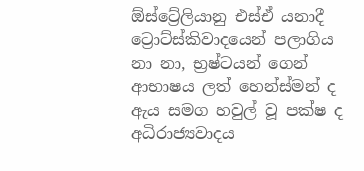ඕස්ට්‍රේලියානු එස්ඒ යනාදී ට්‍රොට්ස්කිවාදයෙන් පලාගිය නා නා, භ්‍රෂ්ටයන් ගෙන් ආභාෂය ලත් හෙන්ස්මන් ද ඇය සමග හවුල් වූ පක්ෂ ද අධිරාජ්‍යවාදය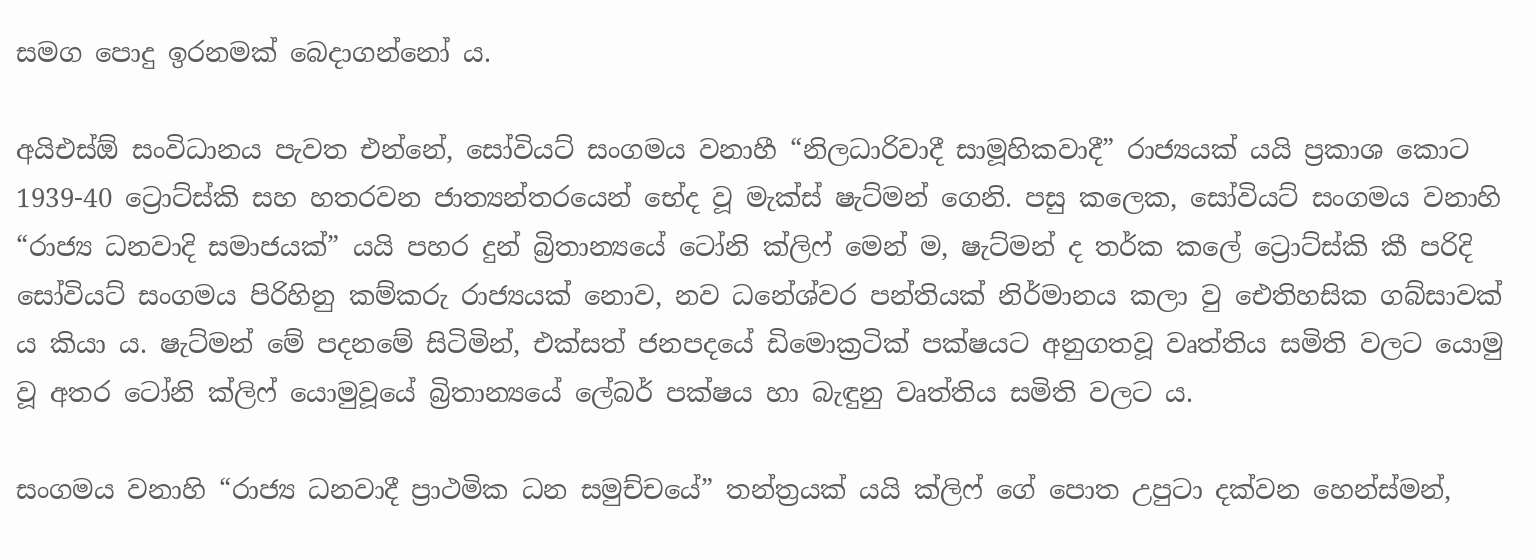සමග පොදු ඉරනමක් බෙදාගන්නෝ ය.

අයිඑස්ඕ සංවිධානය පැවත එන්නේ, සෝවියට් සංගමය වනාහී “නිලධාරිවාදී සාමූහිකවාදී” රාජ්‍යයක් යයි ප්‍රකාශ කොට 1939-40 ට්‍රොට්ස්කි සහ හතරවන ජාත්‍යන්තරයෙන් භේද වූ මැක්ස් ෂැට්මන් ගෙනි. පසු කලෙක, සෝවියට් සංගමය වනාහි “රාජ්‍ය ධනවාදි සමාජයක්” යයි පහර දුන් බ්‍රිතාන්‍යයේ ටෝනි ක්ලිෆ් මෙන් ම, ෂැට්මන් ද තර්ක කලේ ට්‍රොට්ස්කි කී පරිදි සෝවියට් සංගමය පිරිහිනු කම්කරු රාජ්‍යයක් නොව, නව ධනේශ්වර පන්තියක් නිර්මානය කලා වු ඓතිහසික ගබ්සාවක් ය කියා ය. ෂැට්මන් මේ පදනමේ සිටිමින්, එක්සත් ජනපදයේ ඩිමොක්‍රටික් පක්ෂයට අනුගතවූ වෘත්තිය සමිති වලට යොමු වූ අතර ටෝනි ක්ලිෆ් යොමුවූයේ බ්‍රිතාන්‍යයේ ලේබර් පක්ෂය හා බැඳුනු වෘත්තිය සමිති වලට ය.

සංගමය වනාහි “රාජ්‍ය ධනවාදී ප්‍රාථමික ධන සමුච්චයේ” තන්ත්‍රයක් යයි ක්ලිෆ් ගේ පොත උපුටා දක්වන හෙන්ස්මන්,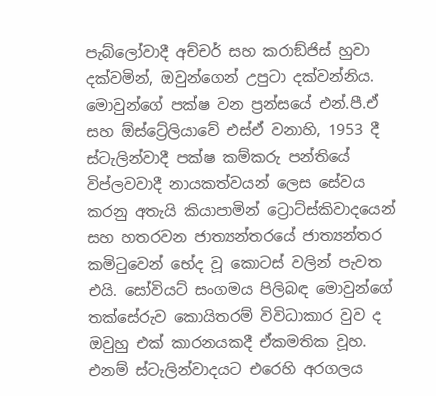පැබ්ලෝවාදී අච්චර් සහ කරාඞ්ජිස් හුවා දක්වමින්, ඔවුන්ගෙන් උපුටා දක්වන්නිය. මොවුන්ගේ පක්ෂ වන ප්‍රන්සයේ එන්.පී.ඒ සහ ඕස්ට්‍රේලියාවේ එස්ඒ වනාහි, 1953 දී ස්ටැලින්වාදී පක්ෂ කම්කරු පන්තියේ විප්ලවවාදී නායකත්වයන් ලෙස සේවය කරනු අතැයි කියාපාමින් ට්‍රොට්ස්කිවාදයෙන් සහ හතරවන ජාත්‍යන්තරයේ ජාත්‍යන්තර කමිටුවෙන් භේද වූ කොටස් වලින් පැවත එයි. සෝවියට් සංගමය පිලිබඳ මොවුන්ගේ තක්සේරුව කොයිතරම් විවිධාකාර වුව ද ඔවුහු එක් කාරනයකදී ඒකමතික වූහ. එනම් ස්ටැලින්වාදයට එරෙහි අරගලය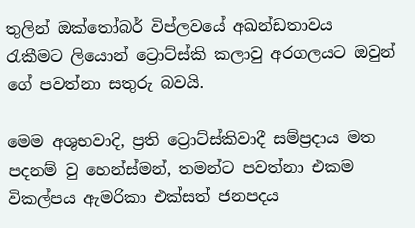තුලින් ඔක්තෝබර් විප්ලවයේ අඛන්ඩතාවය රැකීමට ලියොන් ට්‍රොට්ස්කි කලාවු අරගලයට ඔවුන් ගේ පවත්නා සතුරු බවයි.

මෙම අශුභවාදි, ප්‍රති ට්‍රොට්ස්කිවාදී සම්ප්‍රදාය මත පදනම් වු හෙන්ස්මන්, තමන්ට පවත්නා එකම විකල්පය ඇමරිකා එක්සත් ජනපදය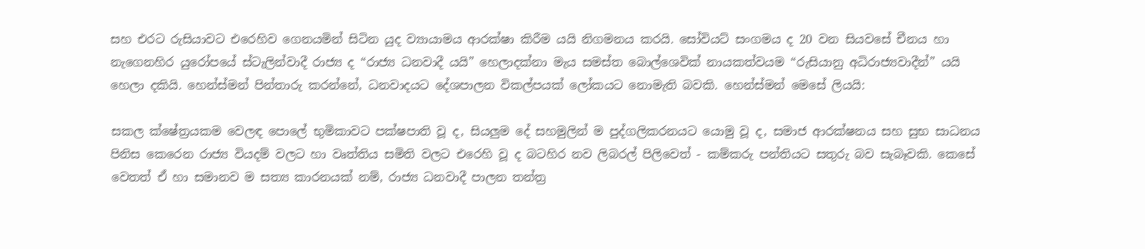සහ එරට රුසියාවට එරෙහිව ගෙනයමින් සිටින යුද ව්‍යායාමය ආරක්ෂා කිරීම යයි නිගමනය කරයි. සෝවියට් සංගමය ද 20 වන සියවසේ චීනය හා නැගෙනහිර යුරෝපයේ ස්ටැලින්වාදී රාජ්‍ය ද “රාජ්‍ය ධනවාදී යයි” හෙලාදක්නා මැය සමස්ත බොල්ශෙවික් නායකත්වයම “රුසියානු අධිරාජ්‍යවාදීන්” යයි හෙලා දකියි. හෙන්ස්මන් පින්තාරු කරන්නේ, ධනවාදයට දේශපාලන විකල්පයක් ලෝකයට නොමැති බවකි. හෙන්ස්මන් මෙසේ ලියයි:

සකල ක්ෂේත්‍රයකම වෙලඳ පොලේ භුමිකාවට පක්ෂපාති වූ ද, සියලුම දේ සහමුලින් ම පුද්ගලිකරනයට යොමු වූ ද, සමාජ ආරක්ෂනය සහ සුභ සාධනය පිනිස කෙරෙන රාජ්‍ය වියදම් වලට හා වෘත්තිය සමිති වලට එරෙහි වූ ද බටහිර නව ලිබරල් පිලිවෙත් - කම්කරු පන්තියට සතුරු බව සැබෑවකි. කෙසේ වෙතත් ඒ හා සමානව ම සත්‍ය කාරනයක් නම්, රාජ්‍ය ධනවාදී පාලන තන්ත්‍ර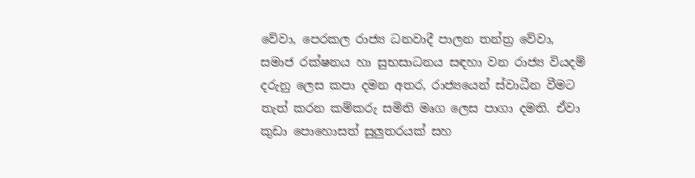වේවා, පෙරකල රාජ්‍ය ධනවාදී පාලන තන්ත්‍ර වේවා, සමාජ රක්ෂනය හා සුභසාධනය සඳහා වන රාජ්‍ය වියදම් දරුනු ලෙස කපා දමන අතර, රාජ්‍යයෙන් ස්වාධීන වීමට තැත් කරන කම්කරු සමිති මෘග ලෙස පාගා දමති. ඒවා කුඩා පොහොසත් සුලුතරයක් සහ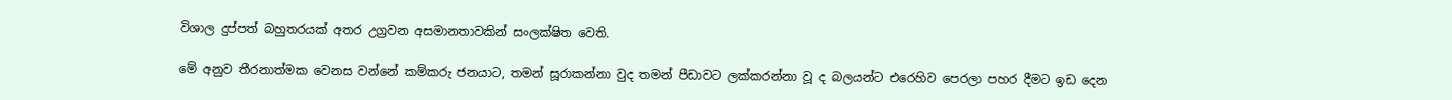විශාල දුප්පත් බහුතරයක් අතර උග්‍රවන අසමානතාවකින් සංලක්ෂිත වෙති.

මේ අනුව තීරනාත්මක වෙනස වන්නේ කම්කරු ජනයාට, තමන් සූරාකන්නා වුද තමන් පීඩාවට ලක්කරන්නා වූ ද බලයන්ට එරෙහිව පෙරලා පහර දීමට ඉඩ දෙන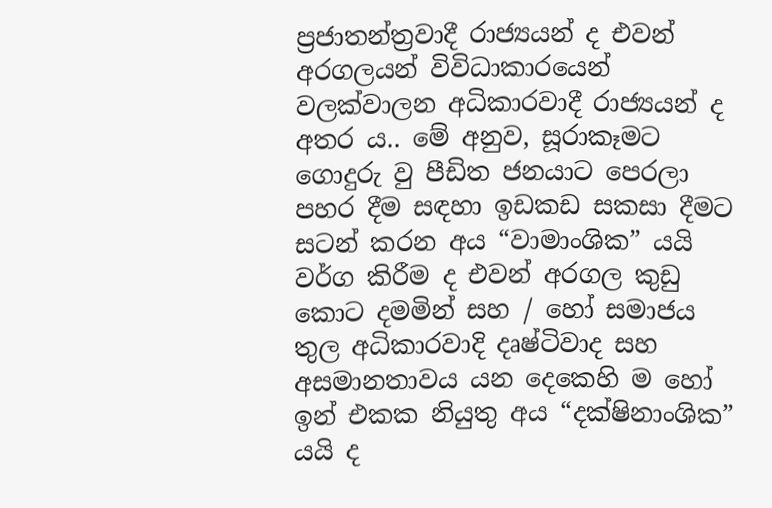ප්‍රජාතන්ත්‍රවාදී රාජ්‍යයන් ද එවන් අරගලයන් විවිධාකාරයෙන් වලක්වාලන අධිකාරවාදී රාජ්‍යයන් ද අතර ය.. මේ අනුව, සූරාකෑමට ගොදුරු වු පීඩිත ජනයාට පෙරලා පහර දීම සඳහා ඉඩකඩ සකසා දීමට සටන් කරන අය “වාමාංශික” යයි වර්ග කිරීම ද එවන් අරගල කුඩු කොට දමමින් සහ / හෝ සමාජය තුල අධිකාරවාදි දෘෂ්ටිවාද සහ අසමානතාවය යන දෙකෙහි ම හෝ ඉන් එකක නියුතු අය “දක්ෂිනාංශික” යයි ද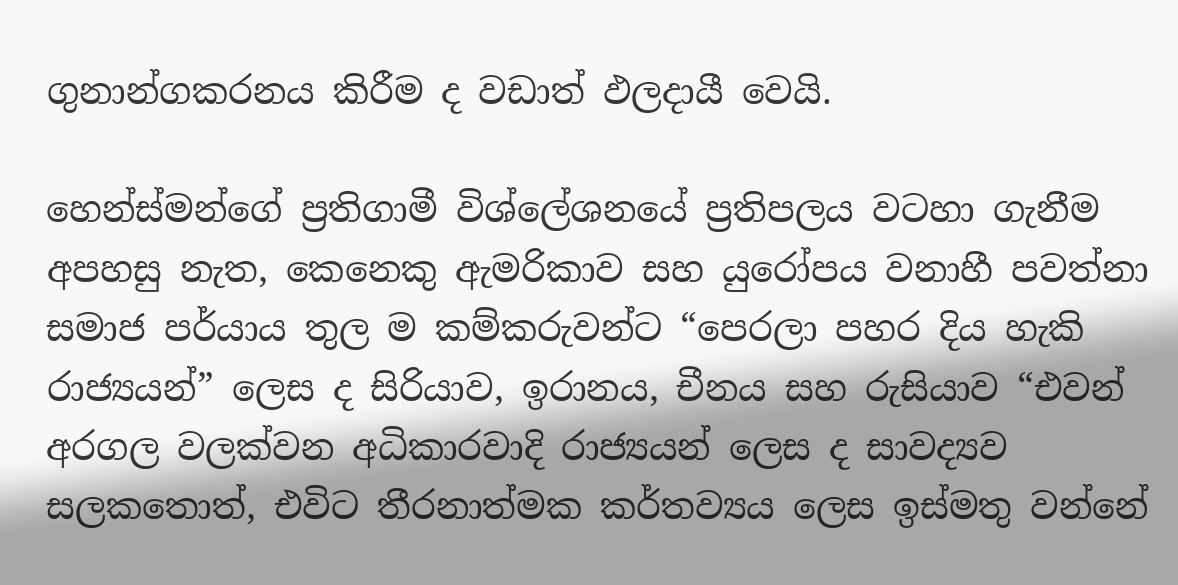ගුනාන්ගකරනය කිරීම ද වඩාත් ඵලදායී වෙයි.

හෙන්ස්මන්ගේ ප්‍රතිගාමී විශ්ලේශනයේ ප්‍රතිපලය වටහා ගැනීම අපහසු නැත, කෙනෙකු ඇමරිකාව සහ යුරෝපය වනාහී පවත්නා සමාජ පර්යාය තුල ම කම්කරුවන්ට “පෙරලා පහර දිය හැකි රාජ්‍යයන්” ලෙස ද සිරියාව, ඉරානය, චීනය සහ රුසියාව “එවන් අරගල වලක්වන අධිකාරවාදි රාජ්‍යයන් ලෙස ද සාවද්‍යව සලකතොත්, එවිට තීරනාත්මක කර්තව්‍යය ලෙස ඉස්මතු වන්නේ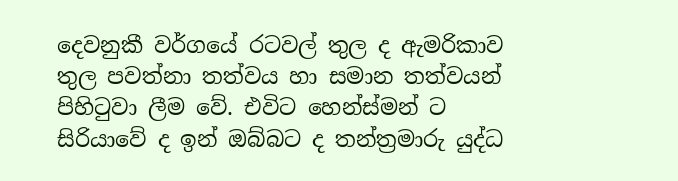දෙවනුකී වර්ගයේ රටවල් තුල ද ඇමරිකාව තුල පවත්නා තත්වය හා සමාන තත්වයන් පිහිටුවා ලීම වේ. එවිට හෙන්ස්මන් ට සිරියාවේ ද ඉන් ඔබ්බට ද තන්ත්‍රමාරු යුද්ධ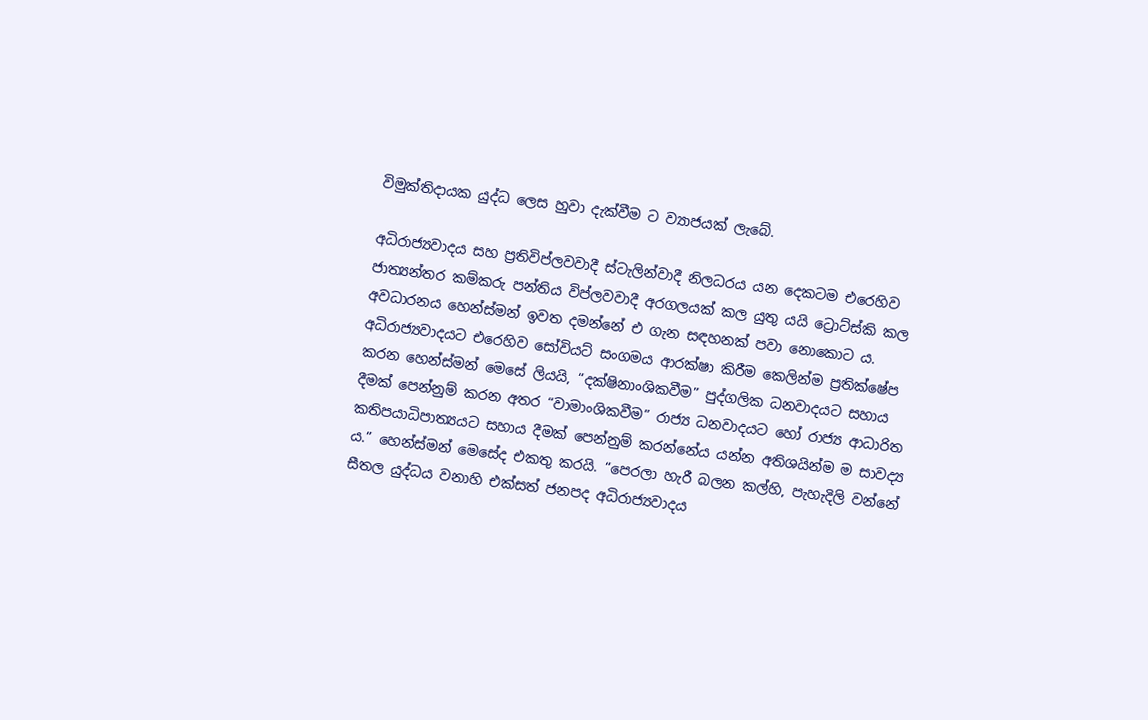විමුක්තිදායක යුද්ධ ලෙස හුවා දැක්වීම ට ව්‍යාජයක් ලැබේ.

අධිරාජ්‍යවාදය සහ ප්‍රතිවිප්ලවවාදී ස්ටැලින්වාදී නිලධරය යන දෙකටම එරෙහිව ජාත්‍යන්තර කම්කරු පන්තිය විප්ලවවාදී අරගලයක් කල යුතු යයි ට්‍රොට්ස්කි කල අවධාරනය හෙන්ස්මන් ඉවත දමන්නේ එ ගැන සඳහනක් පවා නොකොට ය. අධිරාජ්‍යවාදයට එරෙහිව සෝවියට් සංගමය ආරක්ෂා කිරීම කෙලින්ම ප්‍රතික්ෂේප කරන හෙන්ස්මන් මෙසේ ලියයි, “දක්ෂිනාංශිකවීම” පුද්ගලික ධනවාදයට සහාය දීමක් පෙන්නුම් කරන අතර “වාමාංශිකවීම” රාජ්‍ය ධනවාදයට හෝ රාජ්‍ය ආධාරිත කතිපයාධිපාත්‍යයට සහාය දීමක් පෙන්නුම් කරන්නේය යන්න අතිශයින්ම ම සාවද්‍ය ය.” හෙන්ස්මන් මෙසේද එකතු කරයි. “පෙරලා හැරී බලන කල්හි, පැහැදිලි වන්නේ සීතල යුද්ධය වනාහි එක්සත් ජනපද අධිරාජ්‍යවාදය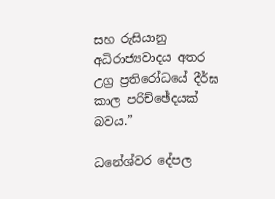සහ රුසියානු අධිරාජ්‍යවාදය අතර උග්‍ර ප්‍රතිරෝධයේ දීර්ඝ කාල පරිච්ඡේදයක් බවය.”

ධනේශ්වර දේපල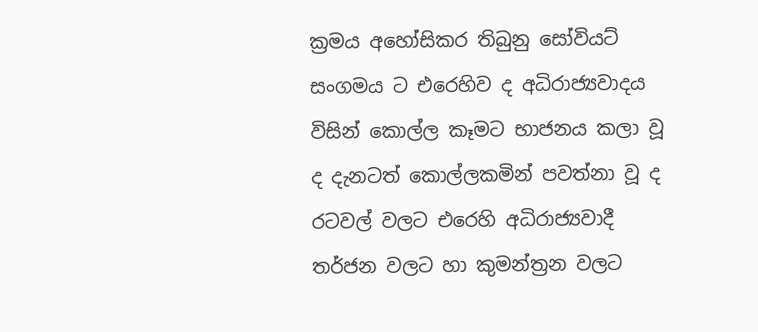ක්‍රමය අහෝසිකර තිබුනු සෝවියට් සංගමය ට එරෙහිව ද අධිරාජ්‍යවාදය විසින් කොල්ල කෑමට භාජනය කලා වූ ද දැනටත් කොල්ලකමින් පවත්නා වූ ද රටවල් වලට එරෙහි අධිරාජ්‍යවාදී තර්ජන වලට හා කුමන්ත්‍රන වලට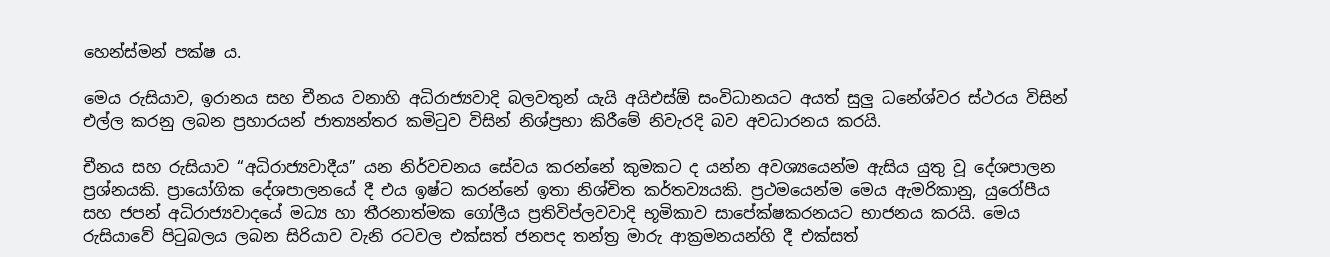හෙන්ස්මන් පක්ෂ ය.

මෙය රුසියාව, ඉරානය සහ චීනය වනාහි අධිරාජ්‍යවාදි බලවතුන් යැයි අයිඑස්ඕ සංවිධානයට අයත් සුලු ධනේශ්වර ස්ථරය විසින් එල්ල කරනු ලබන ප්‍රහාරයන් ජාත්‍යන්තර කමිටුව විසින් නිශ්ප්‍රභා කිරීමේ නිවැරදි බව අවධාරනය කරයි.

චීනය සහ රුසියාව “අධිරාජ්‍යවාදීය” යන නිර්වචනය සේවය කරන්නේ කුමකට ද යන්න අවශ්‍යයෙන්ම ඇසිය යුතු වූ දේශපාලන ප්‍රශ්නයකි. ප්‍රායෝගික දේශපාලනයේ දී එය ඉෂ්ට කරන්නේ ඉතා නිශ්චිත කර්තව්‍යයකි. ප්‍රථමයෙන්ම මෙය ඇමරිකානු, යුරෝපීය සහ ජපන් අධිරාජ්‍යවාදයේ මධ්‍ය හා තීරනාත්මක ගෝලීය ප්‍රතිවිප්ලවවාදි භූමිකාව සාපේක්ෂකරනයට භාජනය කරයි. මෙය රුසියාවේ පිටුබලය ලබන සිරියාව වැනි රටවල එක්සත් ජනපද තන්ත්‍ර මාරු ආක්‍රමනයන්හි දී එක්සත්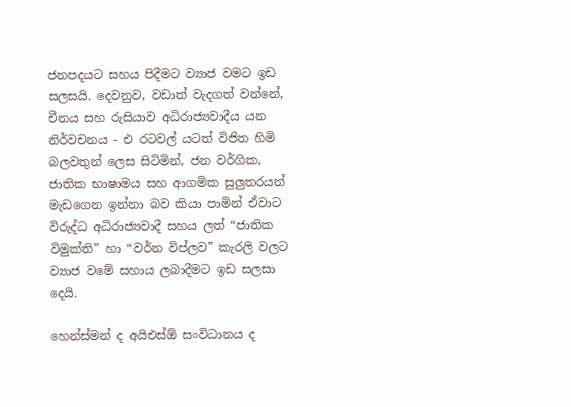ජනපදයට සහය පිදීමට ව්‍යාජ වමට ඉඩ සලසයි. දෙවනුව, වඩාත් වැදගත් වන්නේ, චීනය සහ රුසියාව අධිරාජ්‍යවාදීය යන නිර්වචනය - එ රටවල් යටත් විජිත හිමි බලවතුන් ලෙස සිටිමින්, ජන වර්ගික, ජාතික භාෂාමය සහ ආගමික සුලුතරයන් මැඩගෙන ඉන්නා බව කියා පාමින් ඒවාට විරුද්ධ අධිරාජ්‍යවාදී සහය ලත් “ජාතික විමුක්ති” හා “වර්න විප්ලව” කැරලි වලට ව්‍යාජ වමේ සහාය ලබාදීමට ඉඩ සලසා දෙයි.

හෙන්ස්මන් ද අයිඑස්ඕ සංවිධානය ද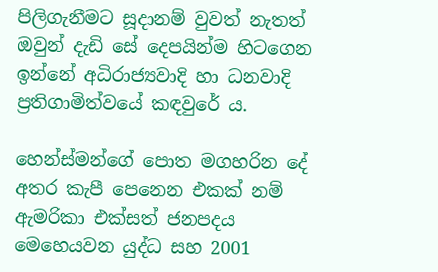පිලිගැනීමට සූදානම් වුවත් නැතත් ඔවුන් දැඩි සේ දෙපයින්ම හිටගෙන ඉන්නේ අධිරාජ්‍යවාදි හා ධනවාදි ප්‍රතිගාමිත්වයේ කඳවුරේ ය.

හෙන්ස්මන්ගේ පොත මගහරින දේ අතර කැපී පෙනෙන එකක් නම් ඇමරිකා එක්සත් ජනපදය මෙහෙයවන යුද්ධ සහ 2001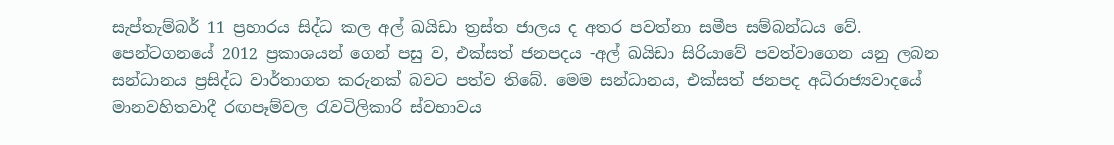සැප්තැම්බර් 11 ප්‍රහාරය සිද්ධ කල අල් ඛයිඩා ත්‍රස්ත ජාලය ද අතර පවත්නා සමීප සම්බන්ධය වේ. පෙන්ටගනයේ 2012 ප්‍රකාශයන් ගෙන් පසු ව, එක්සත් ජනපදය -අල් ඛයිඩා සිරියාවේ පවත්වාගෙන යනු ලබන සන්ධානය ප්‍රසිද්ධ වාර්තාගත කරුනක් බවට පත්ව තිබේ. මෙම සන්ධානය, එක්සත් ජනපද අධිරාජ්‍යවාදයේ මානවහිතවාදී රඟපෑම්වල රැවටිලිකාරි ස්වභාවය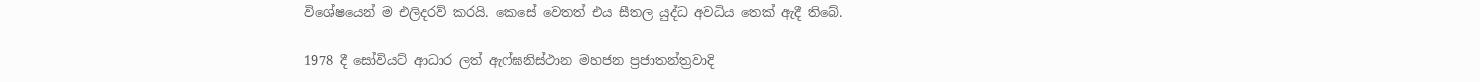විශේෂයෙන් ම එලිදරව් කරයි. කෙසේ වෙතත් එය සීතල යුද්ධ අවධිය තෙක් ඇදී තිබේ.

1978 දී සෝවියට් ආධාර ලත් ඇෆ්ඝනිස්ථාන මහජන ප්‍රජාතන්ත්‍රවාදි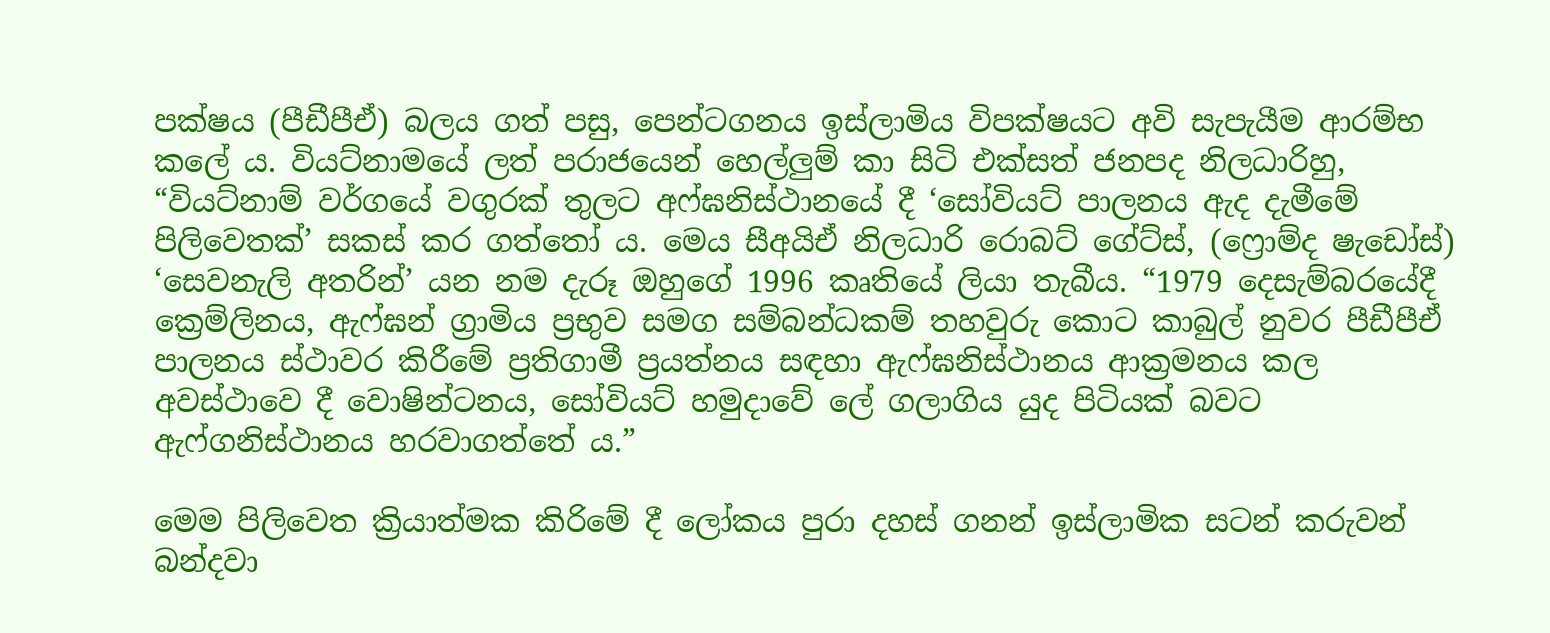පක්ෂය (පීඩීපීඒ) බලය ගත් පසු, පෙන්ටගනය ඉස්ලාමිය විපක්ෂයට අවි සැපැයීම ආරම්භ කලේ ය. වියට්නාමයේ ලත් පරාජයෙන් හෙල්ලුම් කා සිටි එක්සත් ජනපද නිලධාරිහු, “වියට්නාම් වර්ගයේ වගුරක් තුලට අෆ්ඝනිස්ථානයේ දී ‘සෝවියට් පාලනය ඇද දැමීමේ පිලිවෙතක්’ සකස් කර ගත්තෝ ය. මෙය සීඅයිඒ නිලධාරි රොබට් ගේට්ස්, (ෆ්‍රොම්ද ෂැඩෝස්) ‘සෙවනැලි අතරින්’ යන නම දැරූ ඔහුගේ 1996 කෘතියේ ලියා තැබීය. “1979 දෙසැම්බරයේදී ක්‍රෙම්ලිනය, ඇෆ්ඝන් ග්‍රාමිය ප්‍රභුව සමග සම්බන්ධකම් තහවුරු කොට කාබුල් නුවර පීඩීපීඒ පාලනය ස්ථාවර කිරීමේ ප්‍රතිගාමී ප්‍රයත්නය සඳහා ඇෆ්ඝනිස්ථානය ආක්‍රමනය කල අවස්ථාවෙ දී වොෂින්ටනය, සෝවියට් හමුදාවේ ලේ ගලාගිය යුද පිටියක් බවට ඇෆ්ගනිස්ථානය හරවාගත්තේ ය.”

මෙම පිලිවෙත ක්‍රියාත්මක කිරිමේ දී ලෝකය පුරා දහස් ගනන් ඉස්ලාමික සටන් කරුවන් බන්දවා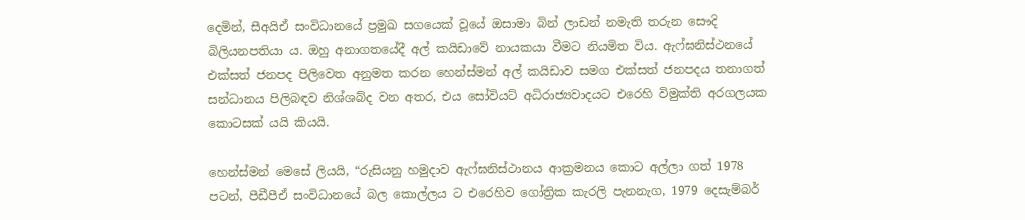දෙමින්, සීඅයිඒ සංවිධානයේ ප්‍රමුඛ සගයෙක් වූයේ ඔසාමා බින් ලාඩන් නමැති තරුන සෞදි බිලියනපතියා ය. ඔහු අනාගතයේදී අල් කයිඩාවේ නායකයා වීමට නියමිත විය. ඇෆ්ඝනිස්ථනයේ එක්සත් ජනපද පිලිවෙත අනුමත කරන හෙන්ස්මන් අල් කයිඩාව සමග එක්සත් ජනපදය තනාගත් සන්ධානය පිලිබඳව නිශ්ශබ්ද වන අතර, එය සෝවියට් අධිරාජ්‍යවාදයට එරෙහි විමුක්ති අරගලයක කොටසක් යයි කියයි.

හෙන්ස්මන් මෙසේ ලියයි, “රුසියනු හමුදාව ඇෆ්ඝනිස්ථානය ආක්‍රමනය කොට අල්ලා ගත් 1978 පටන්, පීඩීපීඒ සංවිධානයේ බල කොල්ලය ට එරෙහිව ගෝත්‍රික කැරලි පැනනැග, 1979 දෙසැම්බර්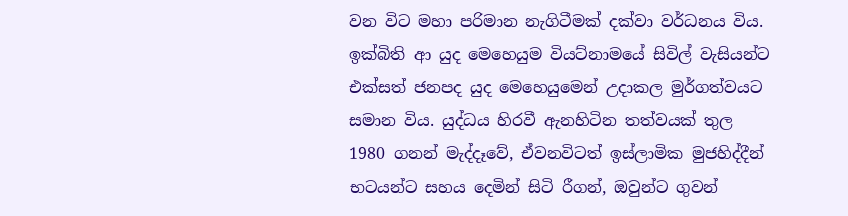වන විට මහා පරිමාන නැගිටීමක් දක්වා වර්ධනය විය. ඉක්බිති ආ යුද මෙහෙයුම වියට්නාමයේ සිවිල් වැසියන්ට එක්සත් ජනපද යුද මෙහෙයුමෙන් උදාකල මුර්ගත්වයට සමාන විය. යුද්ධය හිරවී ඇනහිටින තත්වයක් තුල 1980 ගනන් මැද්දෑවේ, ඒවනවිටත් ඉස්ලාමික මුජහිද්දීන් භටයන්ට සහය දෙමින් සිටි රීගන්, ඔවුන්ට ගුවන්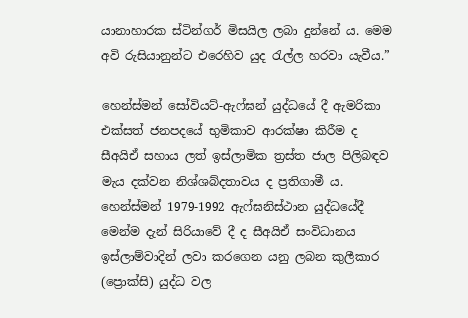යානාහාරක ස්ටින්ගර් මිසයිල ලබා දුන්නේ ය. මෙම අවි රුසියානුන්ට එරෙහිව යුද රැල්ල හරවා යැවීය.”

හෙන්ස්මන් සෝවියට්-ඇෆ්ඝන් යුද්ධයේ දී ඇමරිකා එක්සත් ජනපදයේ භුමිකාව ආරක්ෂා කිරීම ද සීඅයිඒ සහාය ලත් ඉස්ලාමික ත්‍රස්ත ජාල පිලිබඳව මැය දක්වන නිශ්ශබ්දතාවය ද ප්‍රතිගාමී ය. හෙන්ස්මන් 1979-1992 ඇෆ්ඝනිස්ථාන යුද්ධයේදී මෙන්ම දැන් සිරියාවේ දී ද සීඅයිඒ සංවිධානය ඉස්ලාම්වාදින් ලවා කරගෙන යනු ලබන කුලීකාර (ප්‍රොක්සි) යුද්ධ වල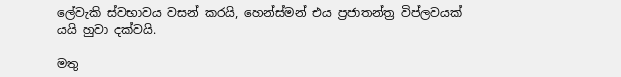ලේවැකි ස්වභාවය වසන් කරයි, හෙන්ස්මන් එය ප්‍රජාතන්ත්‍ර විප්ලවයක් යයි හුවා දක්වයි.

මතු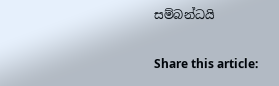සම්බන්ධයි

Share this article: